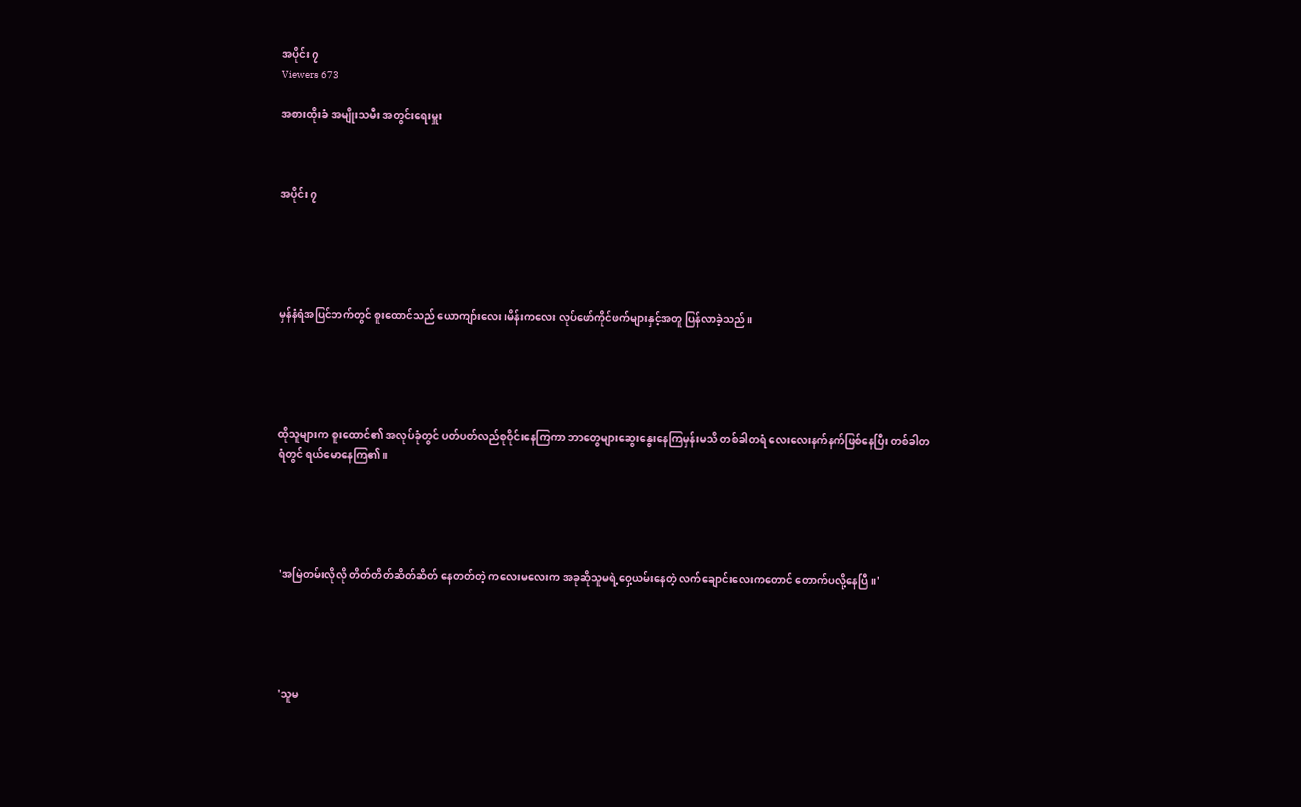အပိုင်း ၇
Viewers 673

အစားထိုးခံ အမျိုးသမီး အတွင်းရေးမှူး



အပိုင်း ၇





မှန်နံရံအပြင်ဘက်တွင် စူးထောင်သည် ယောကျာ်းလေး၊မိန်းကလေး လုပ်ဖော်ကိုင်ဖက်များနှင့်အတူ ပြန်လာခဲ့သည်။





ထိုသူများက စူးထောင်၏ အလုပ်ခုံတွင် ပတ်ပတ်လည်စုဝိုင်းနေကြကာ ဘာတွေများဆွေးနွေးနေကြမှန်းမသိ တစ်ခါတရံ လေးလေးနက်နက်ဖြစ်နေပြီး တစ်ခါတရံတွင် ရယ်မောနေကြ၏။





 'အမြဲတမ်းလိုလို တိတ်တိတ်ဆိတ်ဆိတ် နေတတ်တဲ့ ကလေးမလေးက အခုဆိုသူမရဲ့ဝှေ့ယမ်းနေတဲ့ လက်ချောင်းလေးကတောင် တောက်ပလို့နေပြီ။'





 'သူမ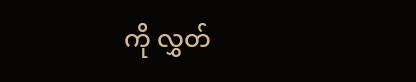ကို လွှတ်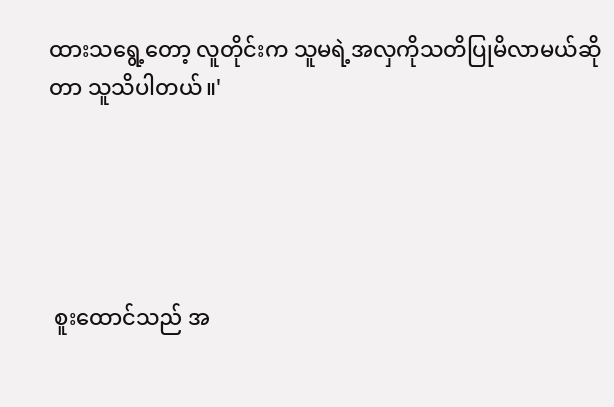ထားသရွေ့တော့ လူတိုင်းက သူမရဲ့အလှကိုသတိပြုမိလာမယ်ဆိုတာ သူသိပါတယ်။'





 စူးထောင်သည် အ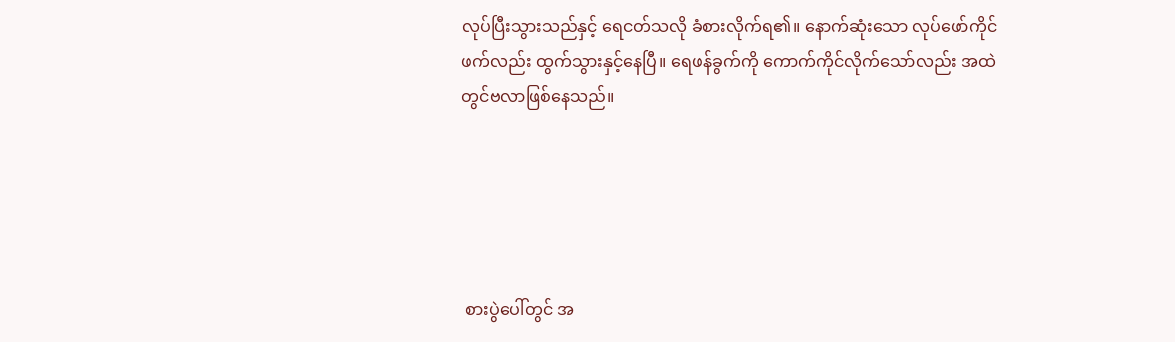လုပ်ပြီးသွားသည်နှင့် ရေငတ်သလို ခံစားလိုက်ရ၏။ နောက်ဆုံးသော လုပ်ဖော်ကိုင်ဖက်လည်း ထွက်သွားနှင့်နေပြီ။ ရေဖန်ခွက်ကို ကောက်ကိုင်လိုက်သော်လည်း အထဲတွင်ဗလာဖြစ်နေသည်။





 စားပွဲပေါ်တွင် အ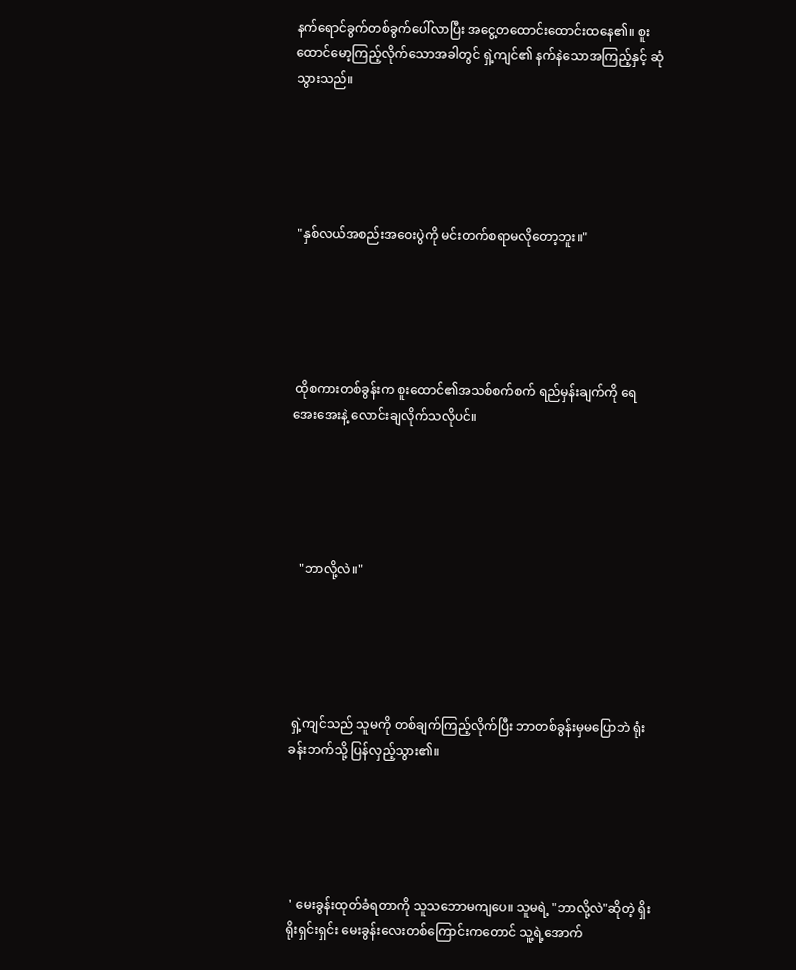နက်ရောင်ခွက်တစ်ခွက်ပေါ်လာပြီး အငွေ့တထောင်းထောင်းထနေ၏။ စူးထောင်မော့ကြည့်လိုက်သောအခါတွင် ရှဲ့ကျင်၏ နက်နဲသောအကြည့်နှင့် ဆုံသွားသည်။





 "နှစ်လယ်အစည်းအဝေးပွဲကို မင်းတက်စရာမလိုတော့ဘူး။"





 ထိုစကားတစ်ခွန်းက စူးထောင်၏အသစ်စက်စက် ရည်မှန်းချက်ကို ရေအေးအေးနဲ့ လောင်းချလိုက်သလိုပင်။





   "ဘာလို့လဲ။"





 ရှဲ့ကျင်သည် သူမကို တစ်ချက်ကြည့်လိုက်ပြီး ဘာတစ်ခွန်းမှမပြောဘဲ ရုံးခန်းဘက်သို့ ပြန်လှည့်သွား၏။





 ' မေးခွန်းထုတ်ခံရတာကို သူသဘောမကျပေ။ သူမရဲ့ "ဘာလို့လဲ"ဆိုတဲ့ ရှိးရိုးရှင်းရှင်း မေးခွန်းလေးတစ်ကြောင်းကတောင် သူ့ရဲ့အောက်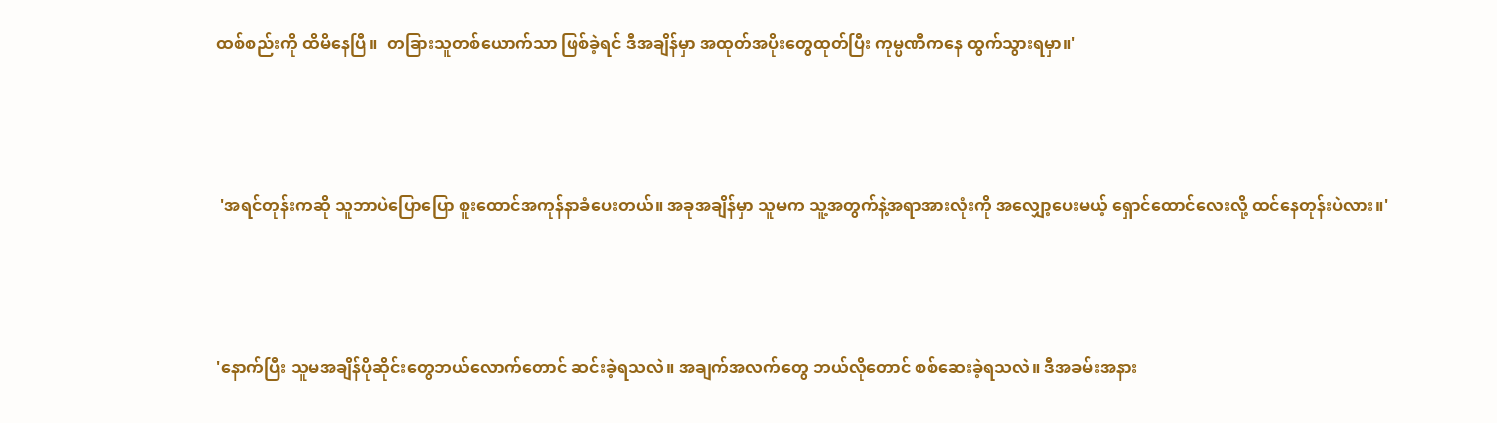ထစ်စည်းကို ထိမိနေပြီ။  တခြားသူတစ်ယောက်သာ ဖြစ်ခဲ့ရင် ဒီအချိန်မှာ အထုတ်အပိုးတွေထုတ်ပြီး ကုမ္ပဏီကနေ ထွက်သွားရမှာ။'





 'အရင်တုန်းကဆို သူဘာပဲပြော‌ပြော စူးထောင်အကုန်နာခံပေးတယ်။ အခုအချိန်မှာ သူမက သူ့အတွက်နဲ့အရာအားလုံးကို အလျှော့ပေးမယ့် ရှောင်ထောင်လေးလို့ ထင်နေတုန်းပဲလား။'





'နောက်ပြီး သူမအချိန်ပိုဆိုင်းတွေဘယ်လောက်တောင် ဆင်းခဲ့ရသလဲ။ အချက်အလက်တွေ ဘယ်လိုတောင် စစ်ဆေးခဲ့ရသလဲ။ ဒီအခမ်းအနား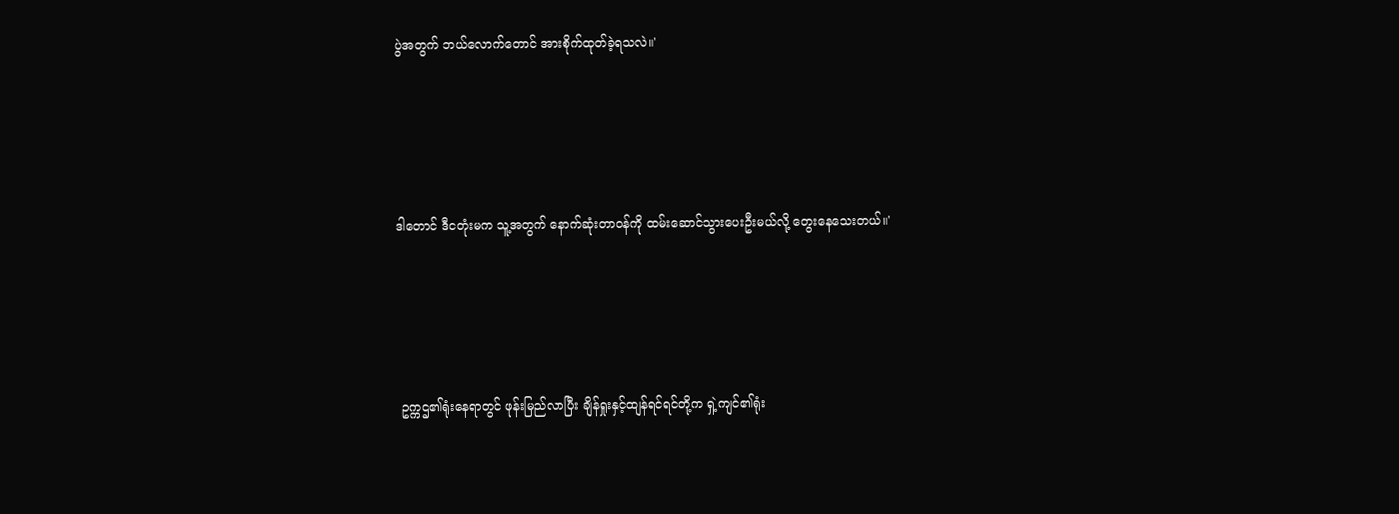ပွဲအတွက် ဘယ်လောက်တောင် အားစိုက်ထုတ်ခဲ့ရသလဲ။'





ဒါတောင် ဒီငတုံးမက သူ့အတွက် နောက်ဆုံးတာဝန်ကို ထမ်းဆောင်သွားပေးဦးမယ်လို့ တွေးနေသေးတယ်။'





 ဥက္ကဌ၏ရုံး‌နေရာတွင် ဖုန်းမြည်လာပြီး ချိန်ရှုးနှင့်ထျန်ရင်ရင်တို့က ရှဲ့ကျင်၏ရုံး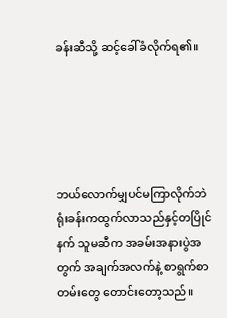ခန်းဆီသို့ ဆင့်ခေါ်ခံလိုက်ရ၏။





ဘယ်လောက်မျှပင်မကြာလိုက်ဘဲ ရုံးခန်းကထွက်လာသည်နှင့်တပြိုင်နက် သူမဆီက အခမ်းအနားပွဲအတွက် အချက်အလက်နဲ့ စာရွက်စာတမ်းတွေ တောင်းတော့သည်။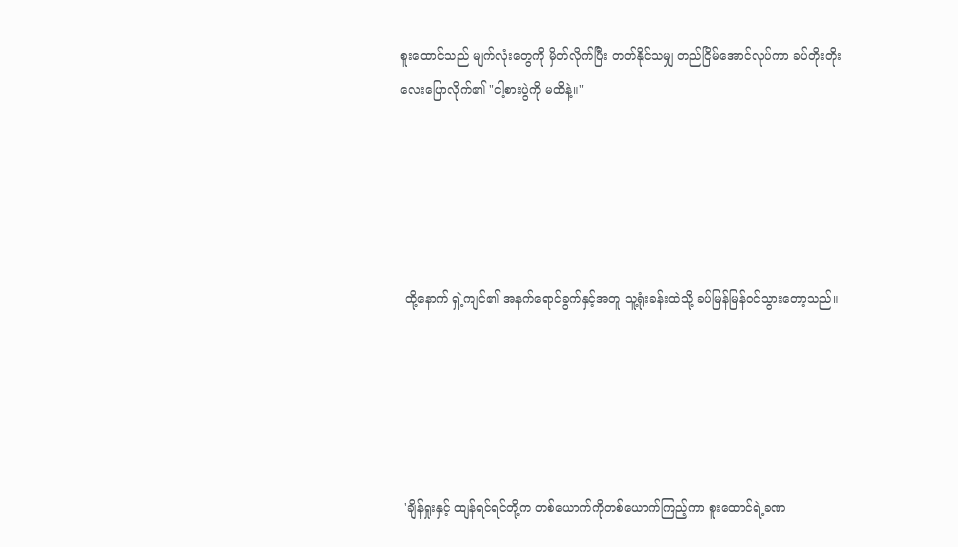စူးထောင်သည် မျက်လုံးတွေကို မှိတ်လိုက်ပြီး တတ်နိုင်သမျှ တည်ငြိမ်အောင်လုပ်ကာ ခပ်တိုးတိုးလေးပြောလိုက်၏ "ငါ့စားပွဲကို မထိနဲ့။"





 ထို့နောက် ရှဲ့ကျင်၏ အနက်ရောင်ခွက်နှင့်အတူ သူ့ရုံးခန်းထဲသို့ ခပ်မြန်မြန်ဝင်သွားတော့သည်။





 'ချိန်ရှုးနှင့် ထျန်ရင်ရင်တို့က တစ်ယောက်ကိုတစ်ယောက်ကြည့်ကာ စူးထောင်ရဲ့ခဏ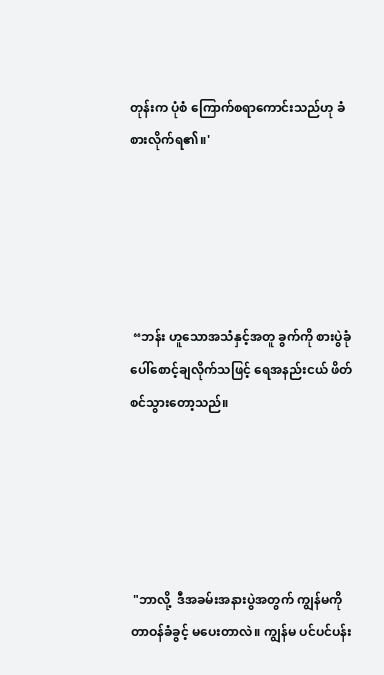တုန်းက ပုံစံ ကြောက်စရာကောင်းသည်ဟု ခံစားလိုက်ရ၏။'





 “ဘန်း ဟူသောအသံနှင့်အတူ ခွက်ကို စားပွဲခုံပေါ်စောင့်ချလိုက်သဖြင့် ရေအနည်းငယ် ဖိတ်စင်သွား‌တော့သည်။





 "ဘာလို့  ဒီအခမ်းအနားပွဲအတွက် ကျွန်မကို တာဝန်ခံခွင့် မပေးတာလဲ။ ကျွန်မ ပင်ပင်ပန်း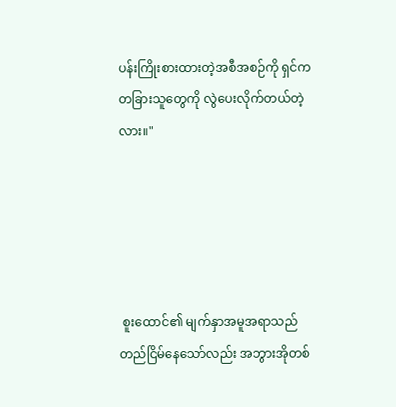ပန်းကြိုးစားထားတဲ့အစီအစဉ်ကို ရှင်ကတခြားသူတွေကို လွဲပေးလိုက်တယ်တဲ့လား။"





 စူးထောင်၏ မျက်နှာအမူအရာသည် တည်ငြိမ်နေသော်လည်း အဘွားအိုတစ်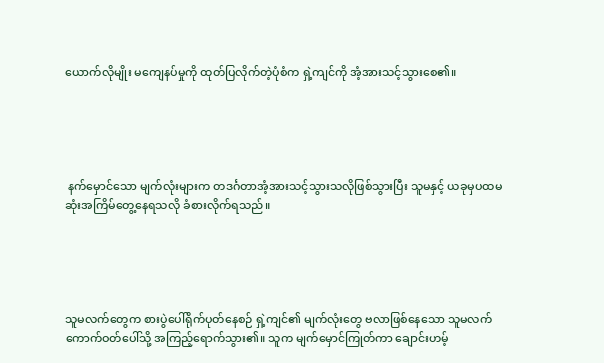ယောက်လိုမျိုး မကျေနပ်မှုကို ထုတ်ပြလိုက်တဲ့ပုံစံက ရှဲ့ကျင်ကို အံ့အားသင့်သွားစေ၏။





 နက်မှောင်သော မျက်လုံးများက တဒင်္ဂတာအံ့အားသင့်သွားသလိုဖြစ်သွားပြီး သူမနှင့် ယခုမှပထမဆုံးအကြိမ်တွေ့နေရသလို ခံစားလိုက်ရသည်။





သူမလက်တွေက စားပွဲပေါ်ရိုက်ပုတ်နေစဉ် ရှဲ့ကျင်၏ မျက်လုံးတွေ ဗလာဖြစ်နေသော သူမလက်ကောက်ဝတ်ပေါ်သို့ အကြည့်ရောက်သွား၏။ သူက မျက်မှောင်ကြုတ်ကာ ချောင်းဟမ့်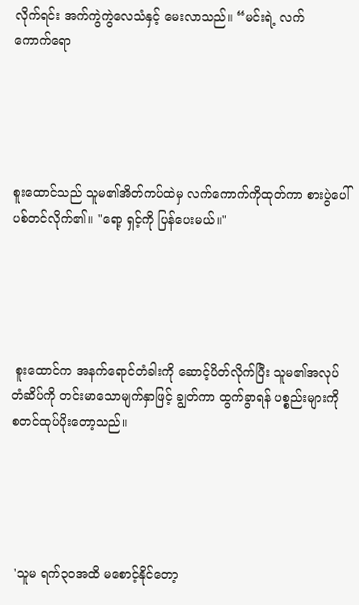လိုက်ရင်း အက်ကွဲကွဲလေသံနှင့် မေးလာသည်။ “မင်းရဲ့ လက်ကောက်‌ရော





စူးထောင်သည် သူမ၏အိတ်ကပ်ထဲမှ လက်ကောက်ကိုထုတ်ကာ စားပွဲပေါ် ပစ်တင်လိုက်၏။ "ရော့ ရှင့်ကို ပြန်ပေးမယ်။"





 စူးထောင်က အနက်ရောင်တံခါးကို ဆောင့်ပိတ်လိုက်ပြီး သူမ၏အလုပ်တံဆိပ်ကို တင်းမာသောမျက်နှာဖြင့် ချွတ်ကာ ထွက်ခွာရန် ပစ္စည်းများကို စတင်ထုပ်ပိုးတော့သည်။





 'သူမ ရက်၃၀အထိ မစောင့်နိုင်တော့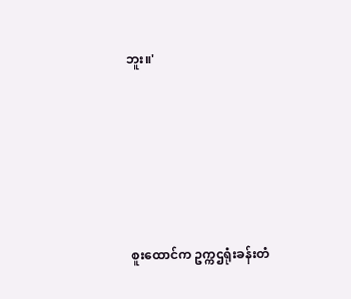ဘူး။'





 စူးထောင်က ဥက္ကဌရုံးခန်းတံ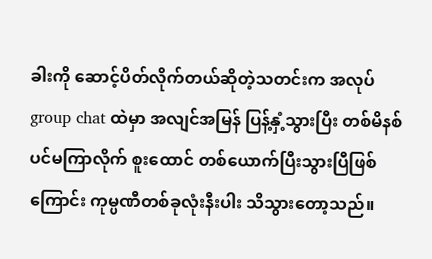ခါးကို ဆောင့်ပိတ်လိုက်တယ်ဆိုတဲ့သတင်းက အလုပ် group chat ထဲမှာ အလျင်အမြန် ပြန့်နှံ့သွားပြီး တစ်မိနစ်ပင်မကြာလိုက် စူးထောင် တစ်‌ယောက်ပြီးသွားပြီဖြစ်ကြောင်း ကုမ္ပဏီတစ်ခုလုံးနီးပါး သိသွားတော့သည်။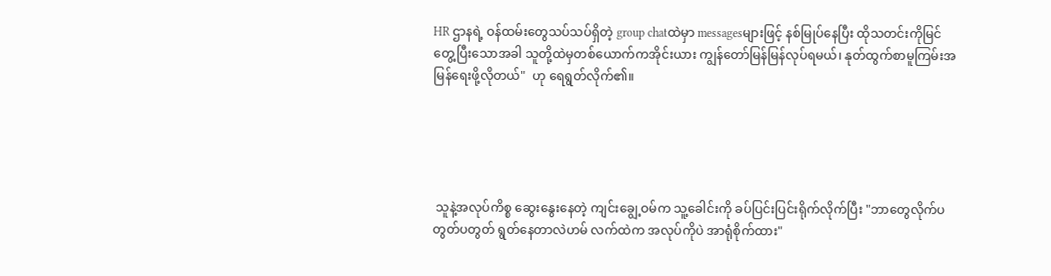HR ဌာနရဲ့ ဝန်ထမ်းတွေသပ်သပ်ရှိတဲ့ group chatထဲမှာ messagesများဖြင့် နစ်မြုပ်နေပြီး ထိုသတင်းကိုမြင်တွေ့ပြီးသောအခါ သူတို့ထဲမှတစ်ယောက်ကအိုင်းယား ကျွန်တော်မြန်မြန်လုပ်ရမယ်၊ နုတ်ထွက်စာမူကြမ်းအမြန်ရေးဖို့လိုတယ်"  ဟု ရေရွတ်လိုက်၏။





 သူနဲ့အလုပ်ကိစ္စ ဆွေးနွေးနေတဲ့ ကျင်းချွေ့ဝမ်က သူ့‌ခေါင်းကို ခပ်ပြင်းပြင်းရိုက်လိုက်ပြီး "ဘာတွေလိုက်ပတွတ်ပတွတ် ရွတ်နေတာလဲဟမ် လက်ထဲက အလုပ်ကိုပဲ အာရုံစိုက်ထား"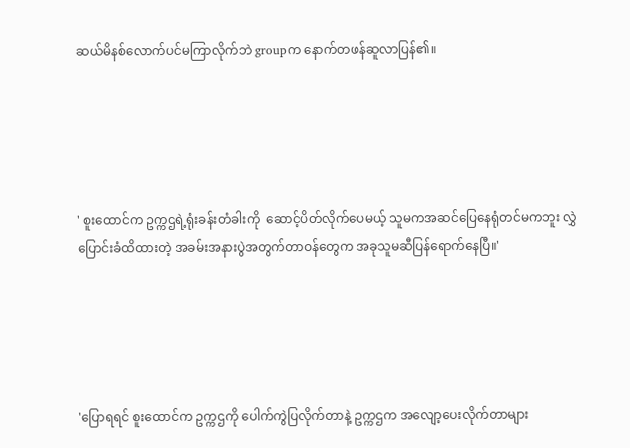ဆယ်မိနစ်လောက်ပင်မကြာလိုက်ဘဲ groupက နောက်တဖန်ဆူလာပြန်၏။





' စူးထောင်က ဥက္ကဌရဲ့ရုံးခန်းတံခါးကို  ဆောင့်ပိတ်လိုက်ပေမယ့် သူမကအဆင်ပြေနေရုံတင်မကဘူး လွှဲပြောင်းခံထိထားတဲ့ အခမ်းအနားပွဲအတွက်တာဝန်တွေက အခုသူမဆီပြန်ရောက်နေပြီ။'





'ပြောရရင် စူးထောင်က ဥက္ကဌကို ပေါက်ကွဲပြလိုက်တာနဲ့ ဥက္ကဌက အလျော့ပေးလိုက်တာများ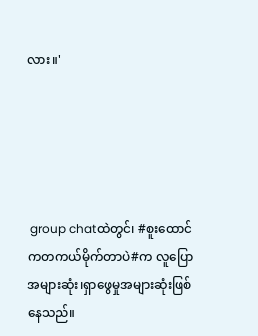လား။'





 group chatထဲတွင်၊ #စူးထောင်ကတကယ်မိုက်တာပဲ#က လူပြောအများဆုံး၊ရှာ‌ဖွေမှုအများဆုံးဖြစ်နေသည်။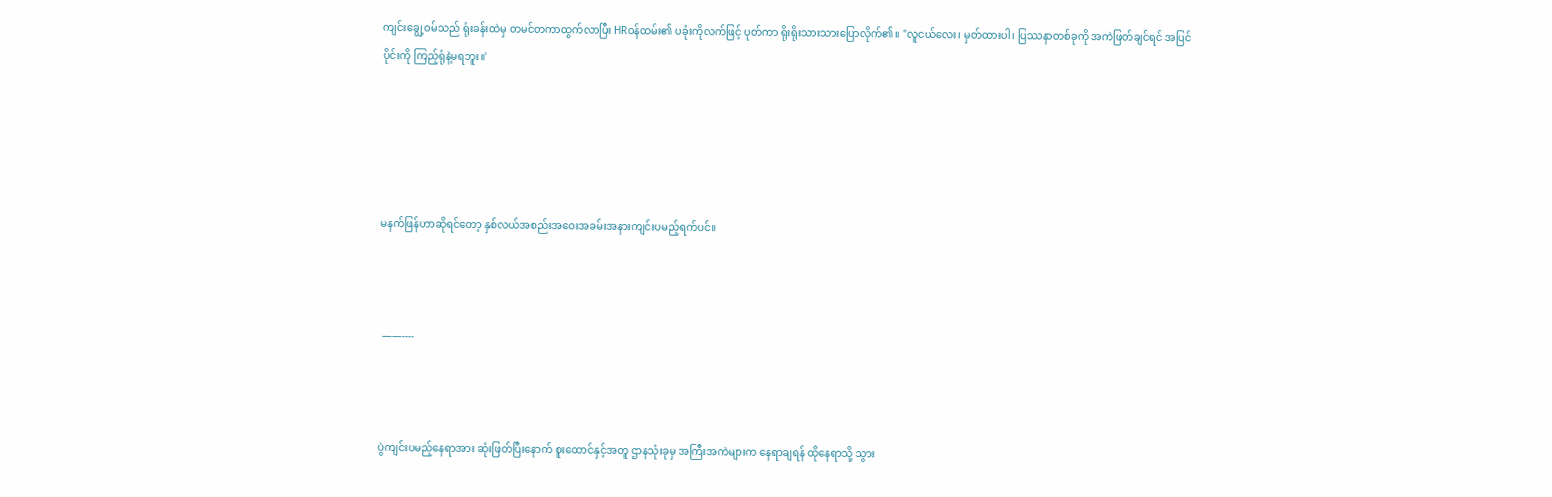ကျင်းချွေ့ဝမ်သည် ရုံးခန်းထဲမှ တမင်တကာထွက်လာပြီး HRဝန်ထမ်း၏ ပခုံးကိုလက်ဖြင့် ပုတ်ကာ ရိုးရိုးသားသားပြောလိုက်၏။ "လူငယ်လေး၊ မှတ်ထားပါ၊ ပြဿနာတစ်ခုကို အကဲဖြတ်ချင်ရင် အပြင်ပိုင်းကို ကြည့်ရုံနဲ့မရဘူး။'





မနက်ဖြန်ဟာဆိုရင်တော့ နှစ်လယ်အစည်းအဝေးအခမ်းအနားကျင်းပမည့်ရက်ပင်။



 ——----



ပွဲကျင်းပမည့်နေရာအား ဆုံးဖြတ်ပြီးနောက် စူးထောင်နှင့်အတူ ဌာနသုံးခုမှ အကြီးအကဲများက နေရာချရန် ထိုနေရာသို့ သွား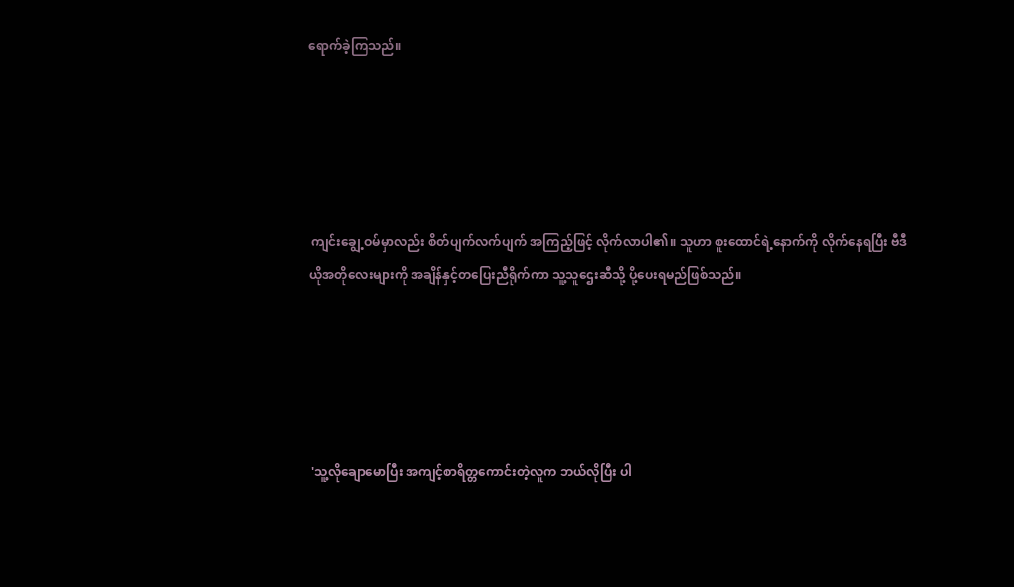ရောက်ခဲ့ကြသည်။





 ကျင်းချွေ့ဝမ်မှာလည်း စိတ်ပျက်လက်ပျက် အကြည့်ဖြင့် လိုက်လာပါ၏။ သူဟာ စူးထောင်ရဲ့နောက်ကို လိုက်နေရပြီး ဗီဒီယိုအတိုလေးများကို အချိန်နှင့်တပြေးညီရိုက်ကာ သူ့သူဌေးဆီသို့ ပို့ပေးရမည်ဖြစ်သည်။





 'သူ့လိုချောမောပြီး အကျင့်စာရိတ္တကောင်းတဲ့လူက ဘယ်လိုပြီး ပါ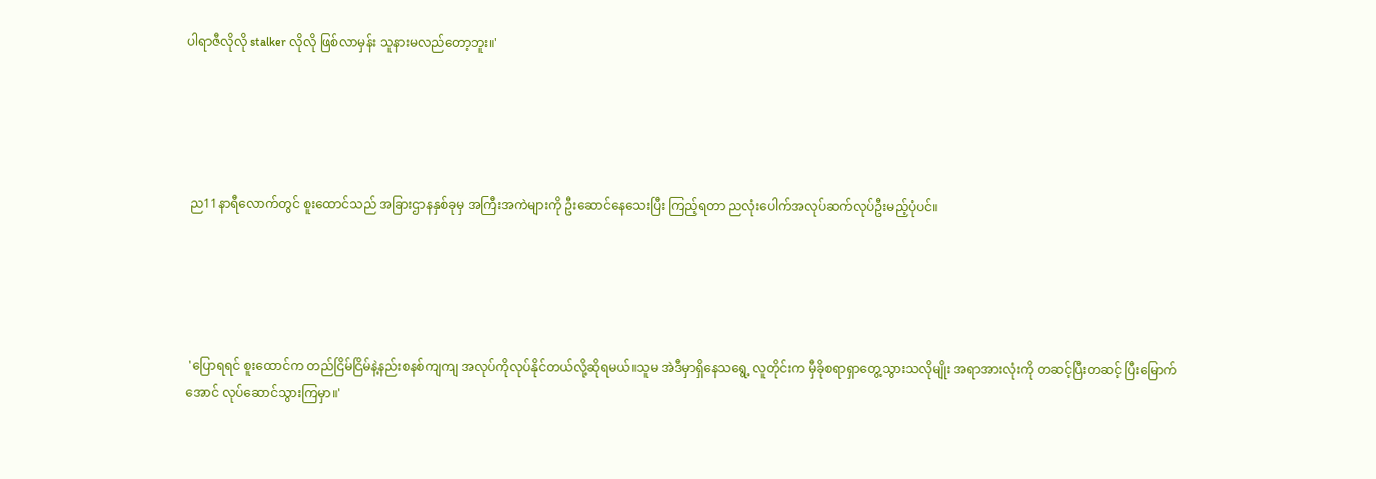ပါရာဇီလိုလို stalker လိုလို ဖြစ်လာမှန်း သူနားမလည်တော့ဘူး။'





 ည11နာရီလောက်တွင် စူးထောင်သည် အခြားဌာနနှစ်ခုမှ အကြီးအကဲများကို ဦးဆောင်နေသေးပြီး ကြည့်ရတာ ညလုံးပေါက်အလုပ်ဆက်လုပ်ဦးမည့်ပုံပင်။





 'ပြောရရင် စူးထောင်က တည်ငြိမ်ငြိမ်နဲ့နည်းစနစ်ကျကျ အလုပ်ကိုလုပ်နိုင်တယ်လို့ဆိုရမယ်။သူမ အဲဒီမှာရှိ‌နေသရွေ့ လူတိုင်းက မှီခိုစရာရှာတွေ့သွားသလိုမျိုး အရာအားလုံးကို တဆင့်ပြီးတဆင့် ပြီးမြောက်အောင် လုပ်ဆောင်သွားကြမှာ။'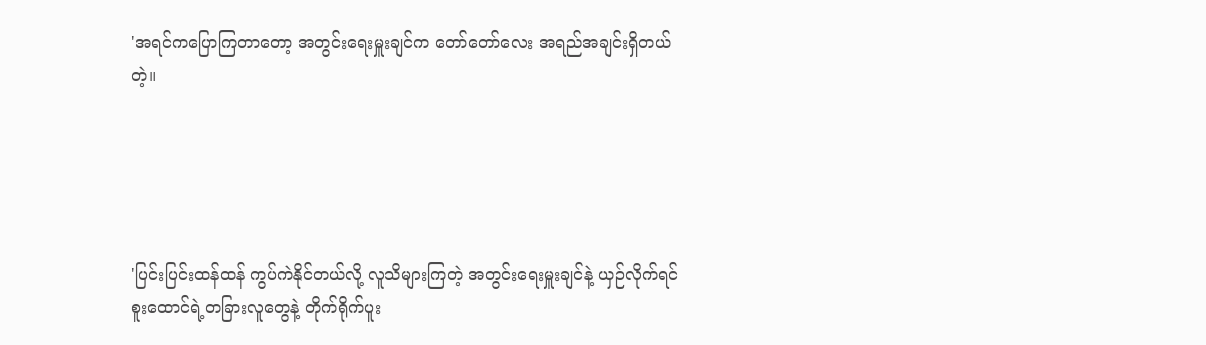'အရင်ကပြောကြတာတော့ အတွင်းရေးမှူးချင်က တော်တော်လေး အရည်အချင်းရှိတယ်တဲ့။





'ပြင်းပြင်းထန်ထန် ကွပ်ကဲနိုင်တယ်လို့ လူသိများကြတဲ့ အတွင်းရေးမှူးချင်နဲ့ ယှဉ်လိုက်ရင် စူးထောင်ရဲ့တခြားလူတွေနဲ့ တိုက်ရိုက်ပူး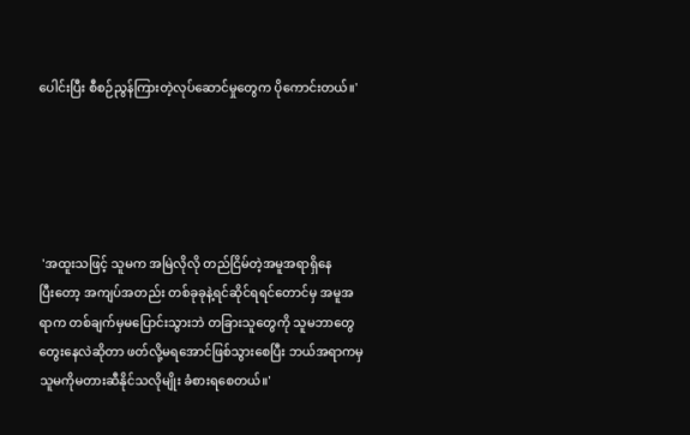ပေါင်းပြီး စီစဉ်ညွန်ကြားတဲ့လုပ်ဆောင်မှုတွေက ပို‌ကောင်းတယ်။'





 'အထူးသဖြင့် သူမက အမြဲလိုလို တည်ငြိမ်တဲ့အမူအရာရှိနေပြီး‌တော့ အကျပ်အတည်း တစ်ခုခုနဲ့ရင်ဆိုင်ရရင်တောင်မှ အမူအရာက တစ်ချက်မှမပြောင်းသွားဘဲ တခြားသူတွေကို သူမဘာတွေ တွေးနေလဲဆိုတာ ဖတ်လို့မရအောင်ဖြစ်သွားစေပြီး ဘယ်အရာကမှ သူမကိုမတားဆီနိုင်သလိုမျိုး ခံစားရစေတယ်။'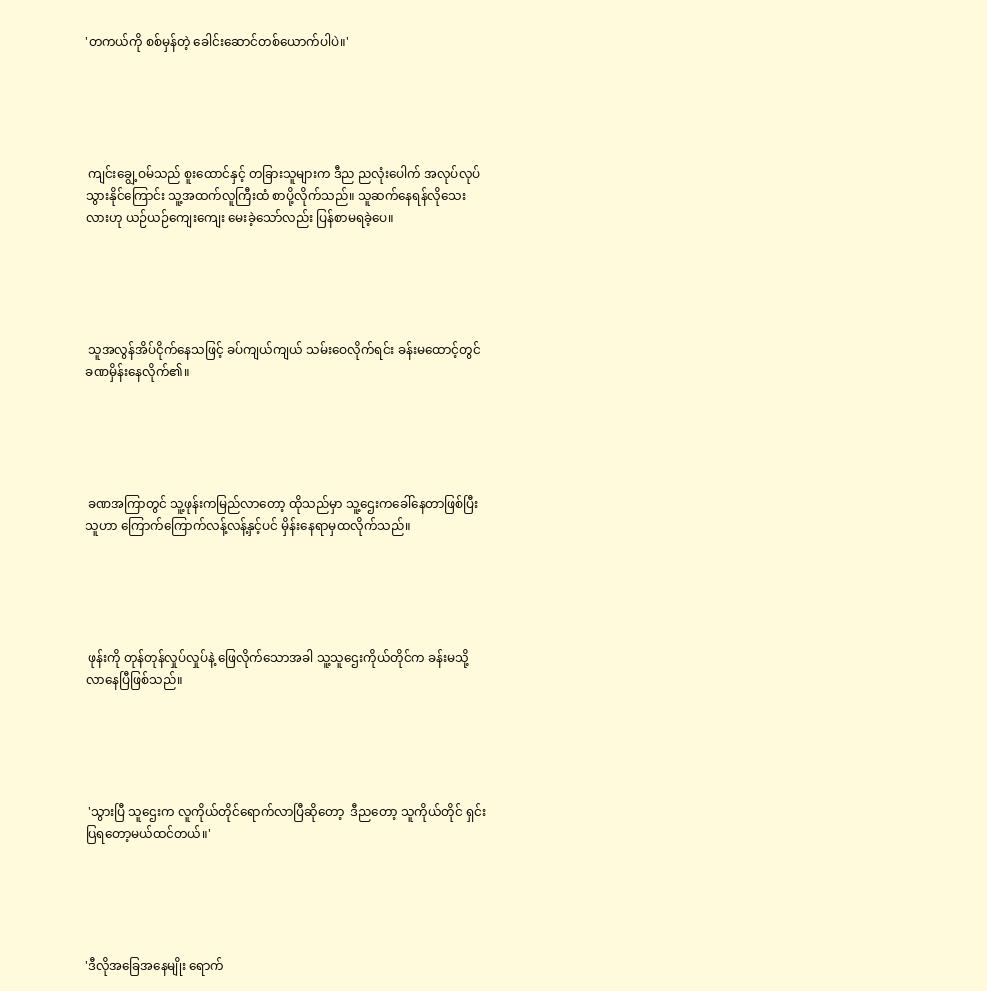'တကယ်ကို စစ်မှန်တဲ့ ခေါင်းဆောင်တစ်ယောက်ပါပဲ။'





 ကျင်းချွေ့ဝမ်သည် စူးထောင်နှင့် တခြားသူများက ဒီည ညလုံးပေါက် အလုပ်လုပ်သွားနိုင်ကြောင်း သူ့အထက်လူကြီးထံ စာပို့လိုက်သည်။ သူဆက်နေရန်လိုသေးလားဟု ယဉ်ယဉ်ကျေးကျေး မေးခဲ့သော်လည်း ပြန်စာမရခဲ့ပေ။





 သူအလွန်အိပ်ငိုက်နေသဖြင့် ခပ်ကျယ်ကျယ် သမ်းဝေလိုက်ရင်း ခန်းမထောင့်တွင်ခဏမှိန်းနေလိုက်၏။





 ခဏအကြာတွင် သူ့ဖုန်းကမြည်လာတော့ ထိုသည်မှာ သူ့ဌေးကခေါ်နေတာဖြစ်ပြီး သူဟာ ကြောက်ကြောက်လန့်လန့်နှင့်ပင် မှိန်းနေရာမှထလိုက်သည်။





 ဖုန်းကို တုန်တုန်လှုပ်လှုပ်နဲ့ ဖြေလိုက်သောအခါ သူ့သူဌေးကိုယ်တိုင်က ခန်းမသို့ လာနေပြီဖြစ်သည်။





 'သွားပြီ သူဌေးက လူကိုယ်တိုင်ရောက်လာပြီဆိုတော့  ဒီညတော့ သူကိုယ်တိုင် ရှင်းပြရတော့မယ်ထင်တယ်။'





'ဒီလိုအခြေအနေမျိုး ရောက်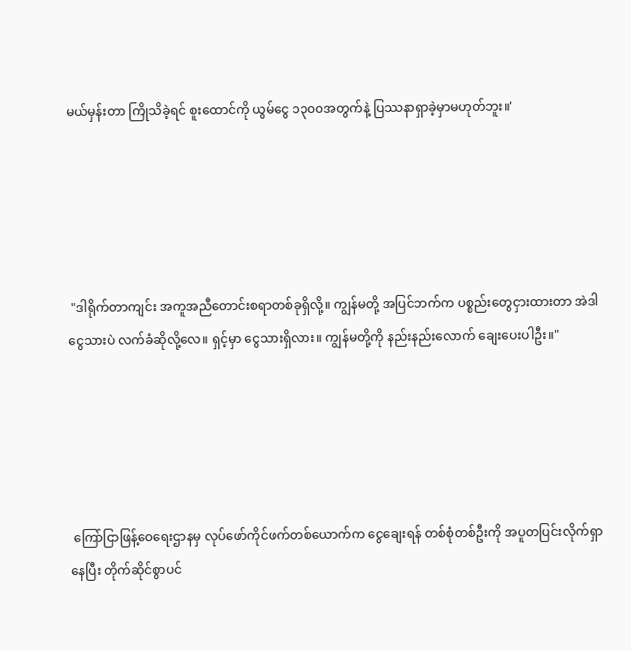မယ်မှန်းတာ ကြိုသိခဲ့ရင် စူးထောင်ကို ယွမ်‌ငွေ ၁၃၀၀အတွက်နဲ့ ပြဿနာရှာခဲ့မှာမဟုတ်ဘူး။'





 "ဒါရိုက်တာကျင်း အကူအညီတောင်းစရာတစ်ခုရှိလို့။ ကျွန်မတို့ အပြင်ဘက်က ပစ္စည်းတွေငှားထားတာ အဲဒါငွေသားပဲ လက်ခံဆိုလို့လေ။ ရှင့်မှာ ငွေသားရှိလား။ ကျွန်မတို့ကို နည်းနည်းလောက် ချေးပေးပါဦး။"





 ကြော်ငြာဖြန့်‌ဝေရေးဌာနမှ လုပ်ဖော်ကိုင်ဖက်တစ်ယောက်က ငွေချေးရန် တစ်စုံတစ်ဦးကို အပူတပြင်းလိုက်ရှာနေပြီး တိုက်ဆိုင်စွာပင်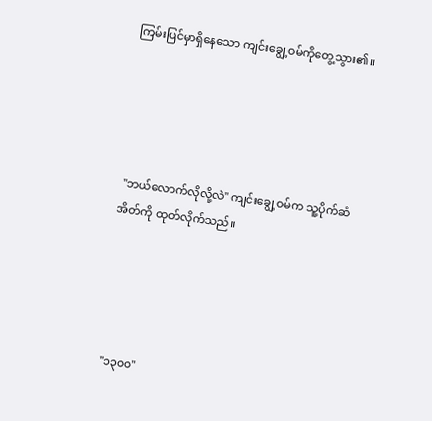ကြမ်းပြင်မှာရှိနေသော ကျင်းချွေ့ဝမ်ကိုတွေ့သွား၏။





 "ဘယ်လောက်လိုလို့လဲ" ကျင်းချွေ့ဝမ်က သူ့ပိုက်ဆံအိတ်ကို ထုတ်လိုက်သည်။





 "၁၃၀၀"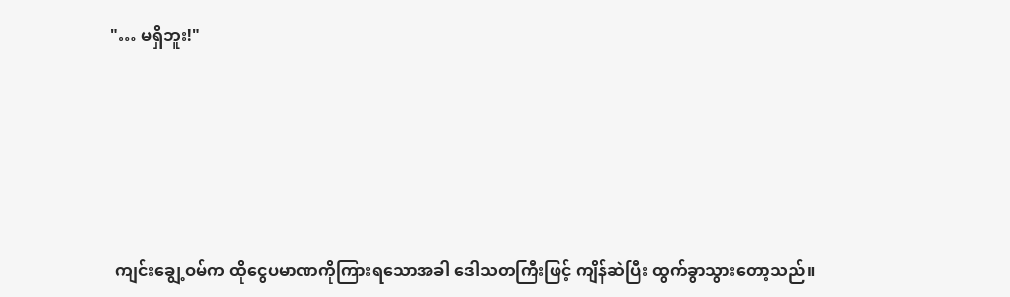"… မရှိဘူး!"





 ကျင်းချွေ့ဝမ်က ထိုငွေပမာဏကိုကြားရသောအခါ ဒေါသတကြီးဖြင့် ကျိန်ဆဲပြီး ထွက်ခွာသွားတော့သည်။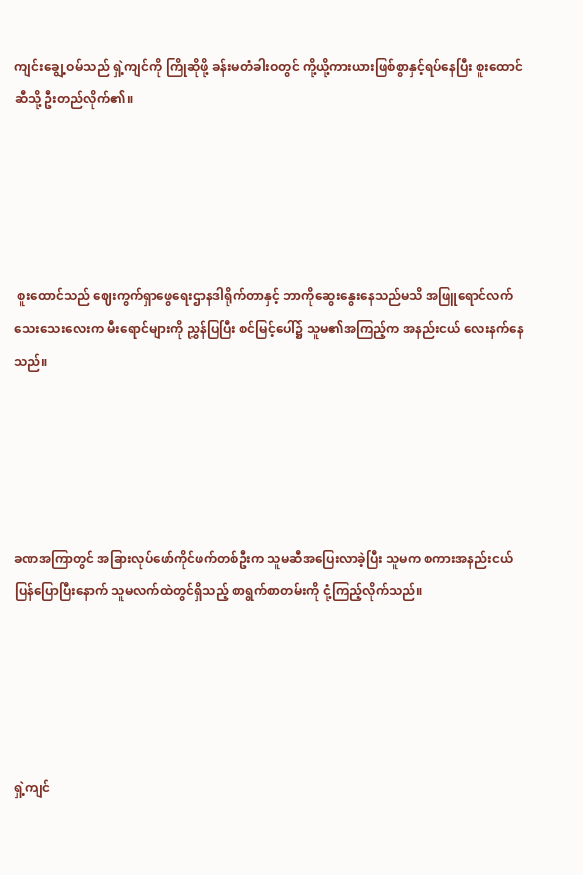ကျင်းချွေ့ဝမ်သည် ရှဲ့ကျင်ကို ကြိုဆိုဖို့ ခန်းမတံခါးဝတွင် ကို့ယို့ကားယားဖြစ်စွာနှင့်ရပ်နေပြီး စူးထောင်ဆီသို့ ဦးတည်လိုက်၏။





 စူးထောင်သည် ဈေးကွက်ရှာဖွေရေးဌာနဒါရိုက်တာနှင့် ဘာကိုဆွေးနွေးနေသည်မသိ အဖြူရောင်လက်သေးသေးလေးက မီးရောင်များကို ညွှန်ပြပြီး စင်မြင့်ပေါ်၌ သူမ၏အကြည့်က အနည်းငယ် လေးနက်နေသည်။





ခဏအကြာတွင် အခြားလုပ်ဖော်ကိုင်ဖက်တစ်ဦးက သူမဆီအပြေးလာခဲ့ပြီး သူမက စကားအနည်းငယ် ပြန်ပြောပြီးနောက် သူမလက်ထဲတွင်ရှိသည့် စာရွက်စာတမ်းကို ငုံ့ကြည့်လိုက်သည်။





ရှဲ့ကျင်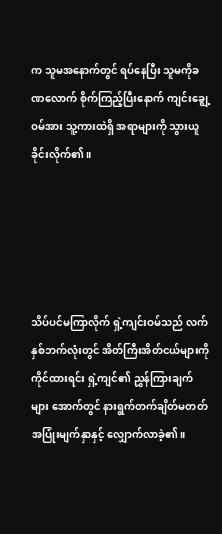က သူမအနောက်တွင် ရပ်နေပြီး သူမကိုခဏလောက် စိုက်ကြည့်ပြီးနောက် ကျင်းချွေ့ဝမ်အား သူ့ကားထဲရှိ အရာများကို သွားယူခိုင်းလိုက်၏။





သိပ်ပင်မကြာလိုက် ရှဲ့ကျင်းဝမ်သည် လက်နှစ်ဘက်လုံးတွင် အိတ်ကြီးအိတ်ငယ်များကို ကိုင်ထားရင်း ရှဲ့ကျင်၏ ညွှန်ကြားချက်များ အောက်တွင် နားရွက်တက်ချိတ်မတတ် အပြုံးမျက်နှာနှင့် လျှောက်လာခဲ့၏။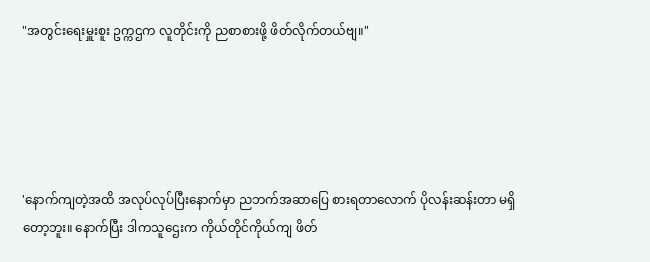"အတွင်းရေးမှူးစူး ဥက္ကဌက လူတိုင်းကို ညစာစားဖို့ ဖိတ်လိုက်တယ်ဗျ။"





'နောက်ကျတဲ့အထိ အလုပ်လုပ်ပြီးနောက်မှာ ညဘက်အဆာပြေ စားရတာလောက် ပိုလန်းဆန်းတာ မရှိတော့ဘူး။ နောက်ပြီး ဒါကသူဌေးက ကိုယ်တိုင်ကိုယ်ကျ ဖိတ်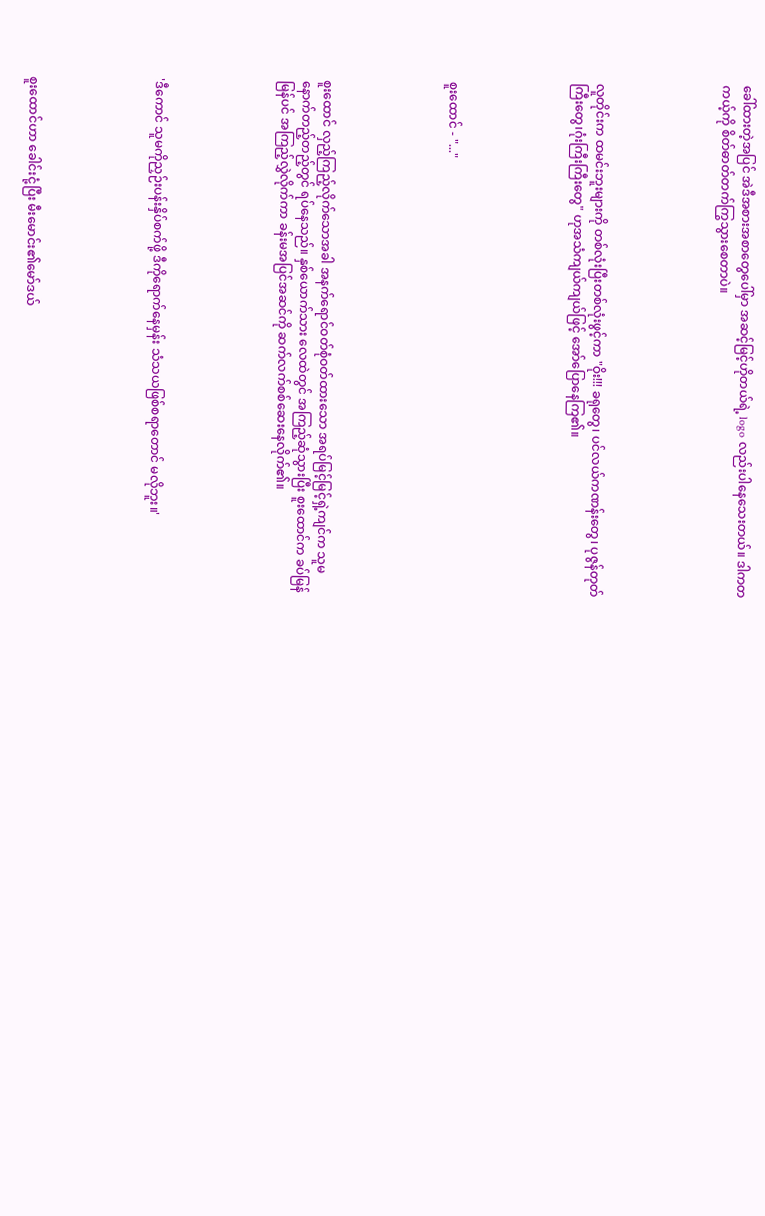ခေါ်ထားတဲ့အပြင် အဲဒီအစားအစာတွေပေါ်မှာ အဆင့်မြင့်ဟိုတယ်ရဲ့ logo လည်းပါနေသေးတယ်။ ဒါကတကယ့်ကို စိတ်ဓာတ်တက်ကြွသွားစေတာပဲ။





လူတိုင်းက ထမင်းဘူးများကို တစ်လုံးပြီးတစ်လုံးဖွင့်ကာ "ဝိုး!!! ခရုတွေ၊ ပင်လယ်ကဏန်းတွေ၊ ပုဇွန်တုတ်ကြီးတွေ၊ဂုံးကြီးကြီးတွေ" ဟုအသံကျယ်ကျယ်ဖြင့် အော်ပြောနေကြ၏။





စူးထောင် - "..."





စူးထောင် လှည့်ကြည့်လိုက်သောအခါ အနက်ရောင်ဝတ်စုံဝတ်ထားသော အရပ်မြင့်မြင့်ရှဲ့ကျင်က သူမနောက်တည့်တည့်တွင် ရပ်နေသည်။ နှစ်ယောက်သား လေထဲတွင် အကြည့်ဆုံသွားပြီး စူးထောင်က ခပ်မြန်မြန်ပင် အကြည့်လွှဲလိုက်ကာ ခန်းမအပြင်အဆင်ကို ဆက်လက်စစ်ဆေးနေလိုက်၏။





'ဒီကောင် သူမကိုညှဉ်းပန်းနှိပ်စက်ဖို့ ဒီကိုရောက်နေမှန်း သံသယဖြစ်စရာတောင် မလိုဘူး။'





စူးထောင်ဟာ ခေါင်းငုံ့ပြီး မီးမောင်း၏မော်ဒယ်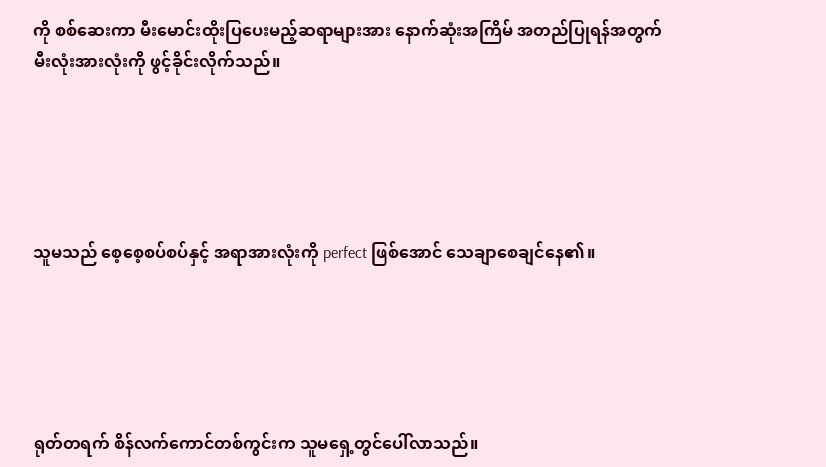ကို စစ်ဆေးကာ မီးမောင်းထိုးပြပေးမည့်ဆရာများအား နောက်ဆုံးအကြိမ် အတည်ပြုရန်အတွက် မီးလုံးအားလုံးကို ဖွင့်ခိုင်းလိုက်သည်။





သူမသည် စေ့စေ့စပ်စပ်နှင့် အရာအားလုံးကို perfect ဖြစ်အောင် သေချာစေချင်နေ၏။





ရုတ်တရက် စိန်လက်ကောင်တစ်ကွင်းက သူမရှေ့တွင်ပေါ်လာသည်။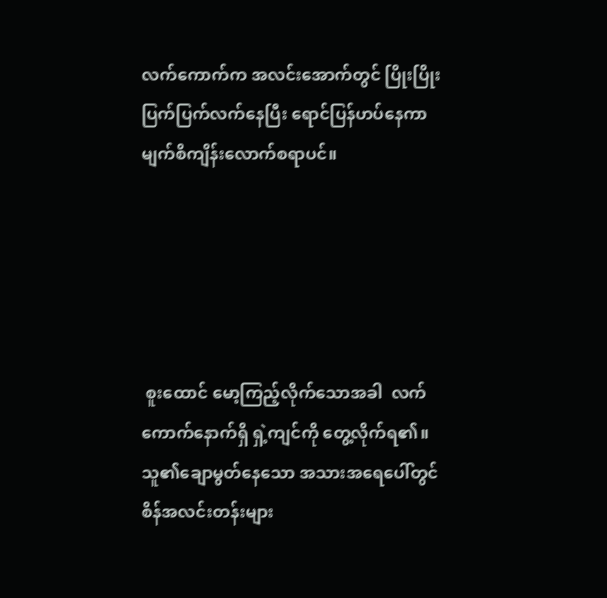လက်ကောက်က အလင်းအောက်တွင် ပြိုးပြိုးပြက်ပြက်လက်နေပြီး ရောင်ပြန်ဟပ်နေကာ မျက်စိကျိန်းလောက်စရာပင်။





 စူးထောင် မော့ကြည့်လိုက်သောအခါ  လက်ကောက်နောက်ရှိ ရှဲ့ကျင်ကို တွေ့လိုက်ရ၏။ သူ၏ချောမွတ်နေသော အသားအရေပေါ်တွင် စိန်အလင်းတန်းများ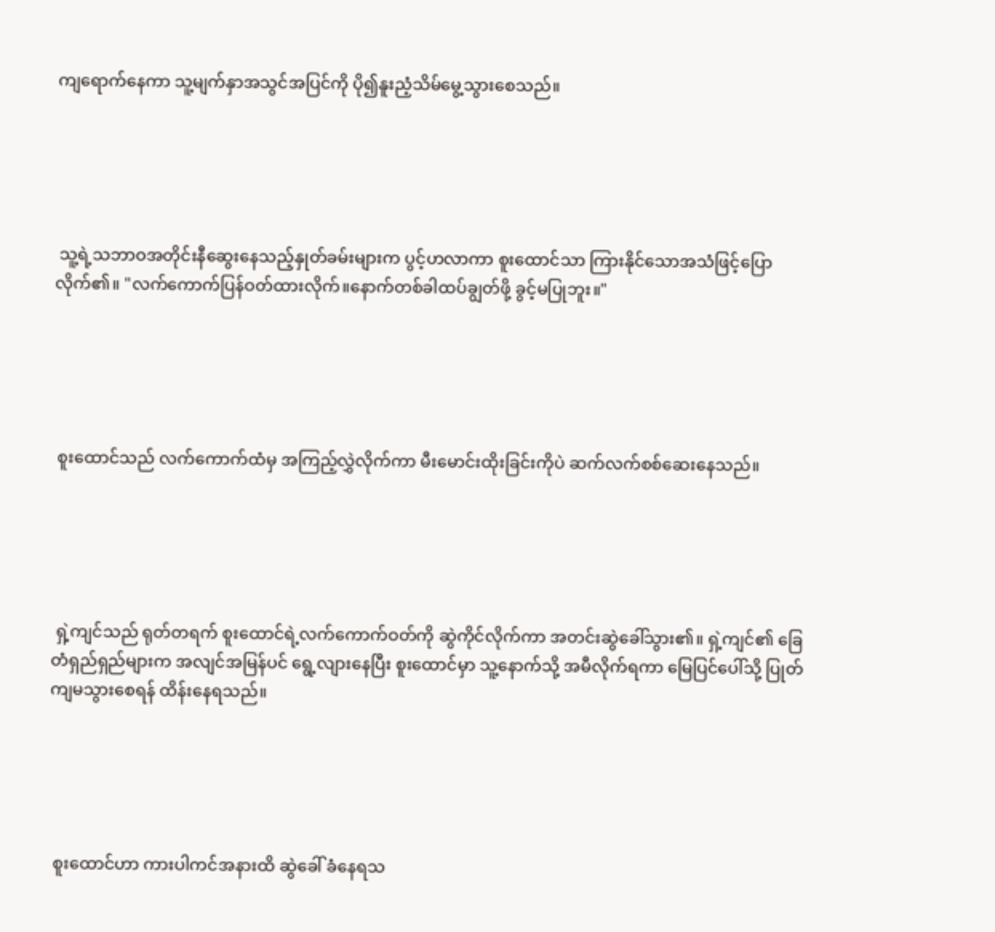ကျ‌ရောက်နေကာ သူ့မျက်နှာအသွင်အပြင်ကို ပို၍နူးညံ့သိမ်မွေ့သွားစေသည်။





 သူ့ရဲ့သဘာဝအတိုင်းနီ‌ဆွေးနေသည့်နှုတ်ခမ်းများက ပွင့်ဟလာကာ စူးထောင်သာ ကြားနိုင်သောအသံဖြင့်ပြောလိုက်၏။ "လက်ကောက်ပြန်ဝတ်ထားလိုက်။နောက်တစ်ခါထပ်ချွတ်ဖို့ ခွင့်မပြုဘူး။"





 စူးထောင်သည် လက်ကောက်ထံမှ အကြည့်လွှဲလိုက်ကာ မီးမောင်းထိုးခြင်းကိုပဲ ဆက်လက်စစ်ဆေးနေသည်။





 ရှဲ့ကျင်သည် ရုတ်တရက် စူးထောင်ရဲ့လက်ကောက်ဝတ်ကို ဆွဲကိုင်လိုက်ကာ အတင်းဆွဲခေါ်သွား၏။ ရှဲ့ကျင်၏ ခြေတံရှည်ရှည်များက အလျင်အမြန်ပင် ရွေ့လျားနေပြီး စူးထောင်မှာ သူ့နောက်သို့ အမီလိုက်ရကာ မြေပြင်ပေါ်သို့ ပြုတ်ကျမသွားစေရန် ထိန်းနေရသည်။





 စူးထောင်ဟာ ကားပါကင်အနားထိ ဆွဲခေါ် ခံနေရသ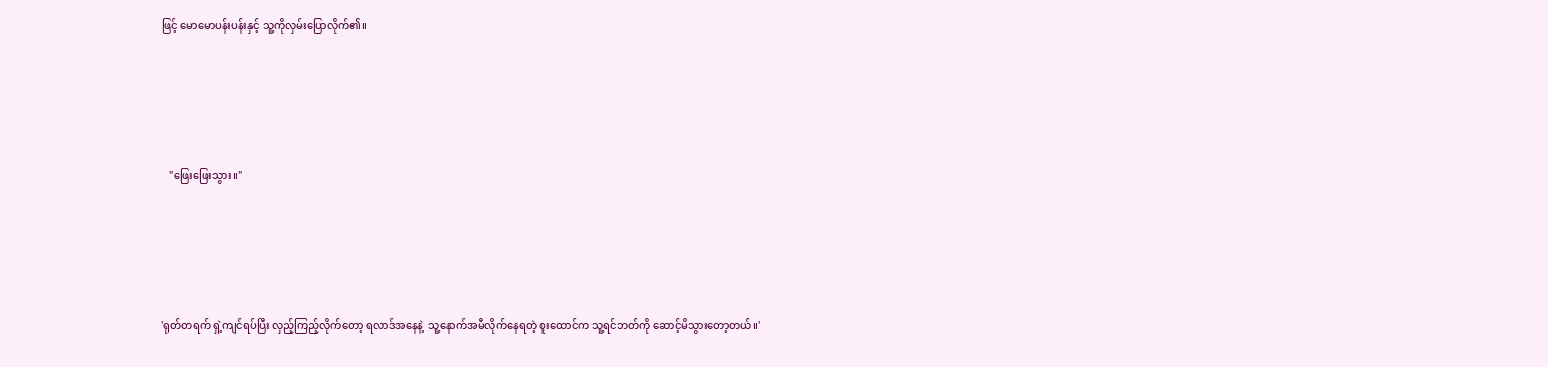ဖြင့် မောမောပန်းပန်းနှင့် သူ့ကိုလှမ်းပြောလိုက်၏။





   "ဖြေးဖြေးသွား။"





'ရုတ်တရက် ရှဲ့ကျင်ရပ်ပြီး လှည့်ကြည့်လိုက်တော့ ရလာဒ်အနေနဲ့  သူ့နောက်အမီ‌လိုက်နေရတဲ့ စူးထောင်က သူ့ရင်ဘတ်ကို ဆောင့်မိသွားတော့တယ်။'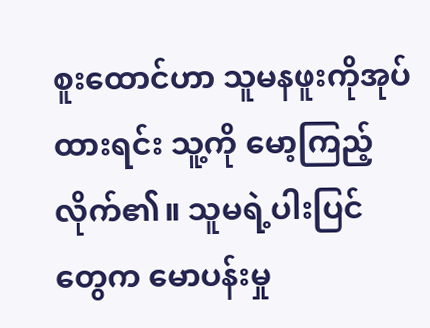စူးထောင်ဟာ သူမနဖူးကိုအုပ်ထားရင်း သူ့ကို မော့ကြည့်လိုက်၏။ သူမရဲ့ပါးပြင်တွေက မောပန်းမှု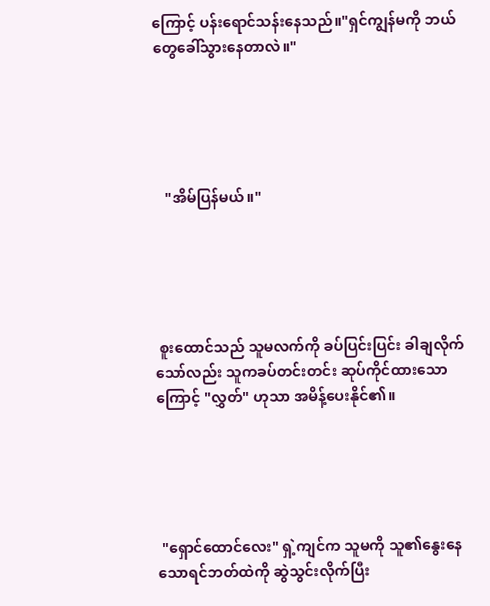ကြောင့် ပန်းရောင်သန်းနေသည်။"ရှင်ကျွန်မကို ဘယ်တွေခေါ်သွားနေတာလဲ။"





   "အိမ်ပြန်မယ်။"





 စူးထောင်သည် သူမလက်ကို ခပ်ပြင်းပြင်း ခါချလိုက်သော်လည်း သူကခပ်တင်းတင်း ဆုပ်ကိုင်ထားသောကြောင့် "လွှတ်" ဟုသာ အမိန့်ပေးနိုင်၏။





 "ရှောင်ထောင်လေး" ရှဲ့ကျင်က သူမကို သူ၏နွေးနေသောရင်ဘတ်ထဲကို ဆွဲသွင်းလိုက်ပြီး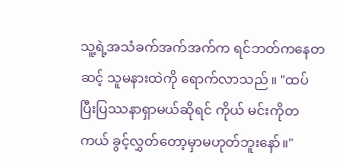သူ့ရဲ့အသံခက်အက်အက်က ရင်ဘတ်ကနေတဆင့် သူမနားထဲကို ရောက်လာသည်။ "ထပ်ပြီးပြဿနာရှာမယ်ဆိုရင် ကိုယ် မင်းကိုတကယ် ခွင့်လွှတ်တော့မှာမဟုတ်ဘူးနော်။"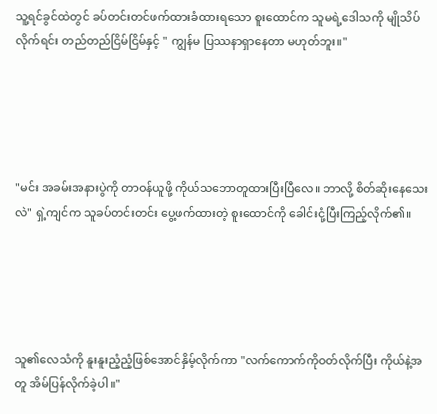သူ့ရင်ခွင်ထဲတွင် ခပ်တင်းတင်ဖက်ထားခံထားရသော စူးထောင်က သူမရဲ့ဒေါသကို မျိုသိပ်လိုက်ရင်း တည်တည်ငြိမ်ငြိမ်နှင့် " ကျွန်မ ပြဿနာရှာနေတာ မဟုတ်ဘူး။"





"မင်း အခမ်းအနားပွဲကို တာဝန်ယူဖို့ ကိုယ်သဘောတူထားပြီးပြီလေ။ ဘာလို့ စိတ်ဆိုးနေသေးလဲ" ရှဲ့ကျင်က သူခပ်တင်းတင်း ပွေ့ဖက်ထားတဲ့ စူးထောင်ကို ခေါင်းငုံ့ပြီးကြည့်လိုက်၏။





သူ၏လေသံကို နူးနူးညံ့ညံ့ဖြစ်အောင်နှိမ့်လိုက်ကာ "လက်ကောက်ကိုဝတ်လိုက်ပြီး ကိုယ်နဲ့အတူ အိမ်ပြန်လိုက်ခဲ့ပါ။"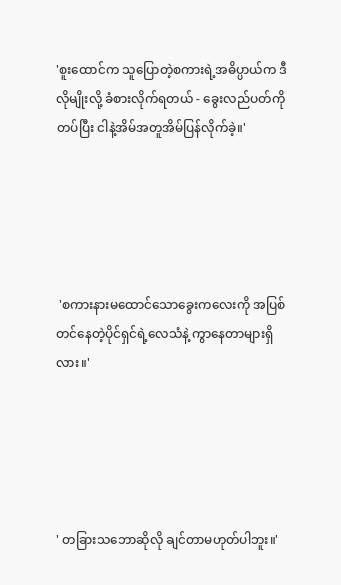'စူးထောင်က သူပြောတဲ့စကားရဲ့အဓိပ္ပာယ်က ဒီလိုမျိုးလို့ ခံစားလိုက်ရတယ် - ခွေးလည်ပတ်ကိုတပ်ပြီး ငါနဲ့အိမ်အတူအိမ်ပြန်လိုက်ခဲ့။'





 'စကားနားမထောင်သောခွေးကလေးကို အပြစ်တင်နေတဲ့ပိုင်ရှင်ရဲ့လေသံနဲ့ ကွာနေတာများရှိလား။'





' တခြားသဘောဆိုလို ချင်တာမဟုတ်ပါဘူး။'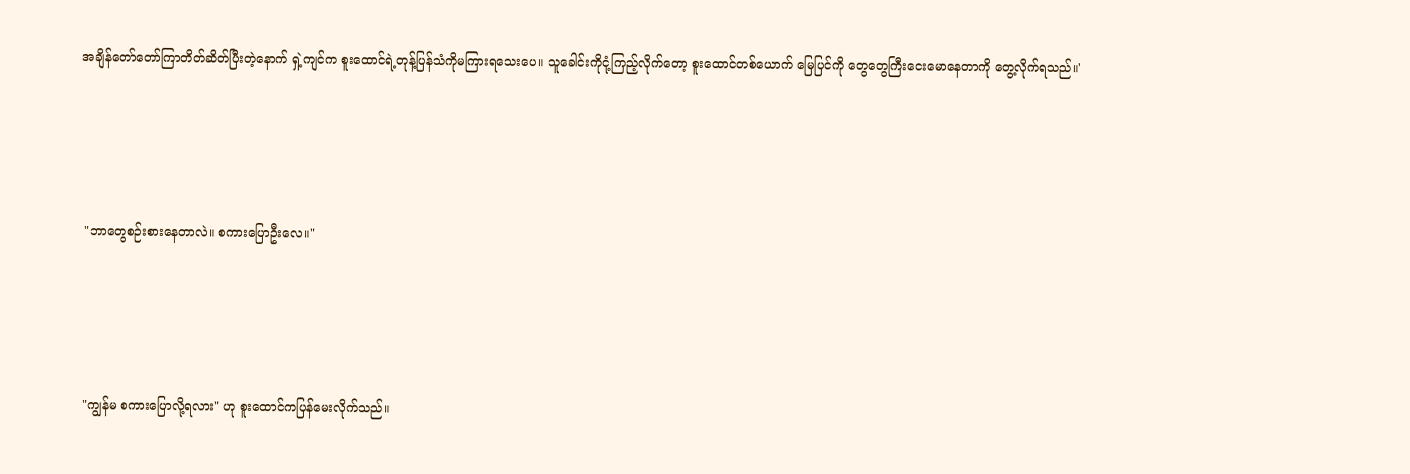အချိန်တော်တော်ကြာတိတ်ဆိတ်ပြီးတဲ့နောက် ရှဲ့ကျင်က စူးထောင်ရဲ့တုန့်ပြန်သံကိုမကြားရသေးပေ။ သူခေါင်းကိုငုံ့ကြည့်လိုက်တော့ စူးထောင်တစ်ယောက် မြေပြင်ကို တွေတွေကြီးငေးမောနေတာကို တွေ့လိုက်ရသည်။'





 "ဘာတွေစဉ်းစားနေတာလဲ။ စကားပြောဦးလေ။"





 "ကျွန်မ စကားပြောလို့ရလား" ဟု စူးထောင်ကပြန်မေးလိုက်သည်။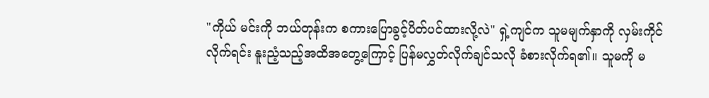"ကိုယ် မင်းကို ဘယ်တုန်းက စကားပြောခွင့်ပိတ်ပင်ထားလို့လဲ" ရှဲ့ကျင်က သူမမျက်နှာကို လှမ်းကိုင်လိုက်ရင်း နူးညံ့သည့်အထိအတွေ့ကြောင့် ပြန်မလွှတ်လိုက်ချင်သလို ခံစားလိုက်ရ၏။ သူမကို မ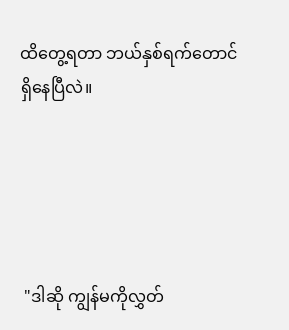ထိတွေ့ရတာ ဘယ်နှစ်ရက်တောင်ရှိနေပြီလဲ။





 "ဒါဆို ကျွန်မကိုလွှတ်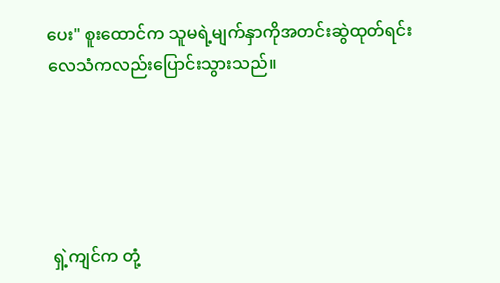ပေး" စူးထောင်က သူမရဲ့မျက်နှာကိုအတင်းဆွဲထုတ်ရင်း လေသံကလည်းပြောင်းသွားသည်။





 ရှဲ့ကျင်က တုံ့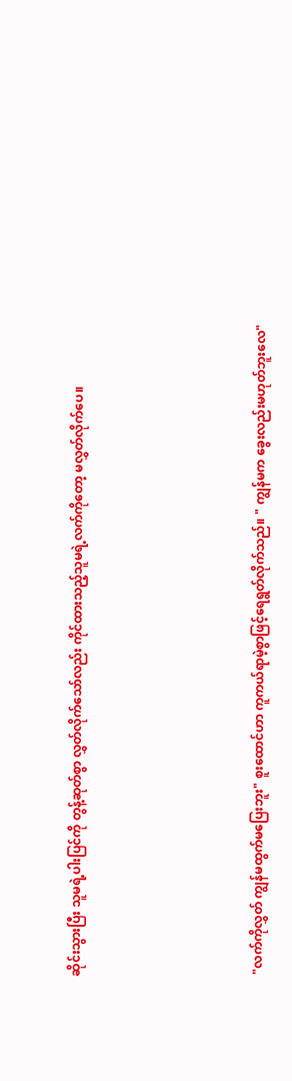ဆိုင်းသွားပြီး သူမရဲ့ပါးပြင်ကို တွန့်ဆုတ်စွာ လွှတ်လိုက်သော်လည်း ကိုင်ထားသည့်သူမရဲ့လက်ကိုတော့ မလွှတ်လိုက်ပေ။





 "လက်ကိုလွှတ် ကျွန်မထွက်မပြေးဘူး" စူးထောင်ဟာ ကူကယ်ရာမဲ့စွာဖြင့်ရေရွတ်လိုက်သည်။ " ကျွန်မက ခွေးလည်းမဟုတ်ဘူးလေ"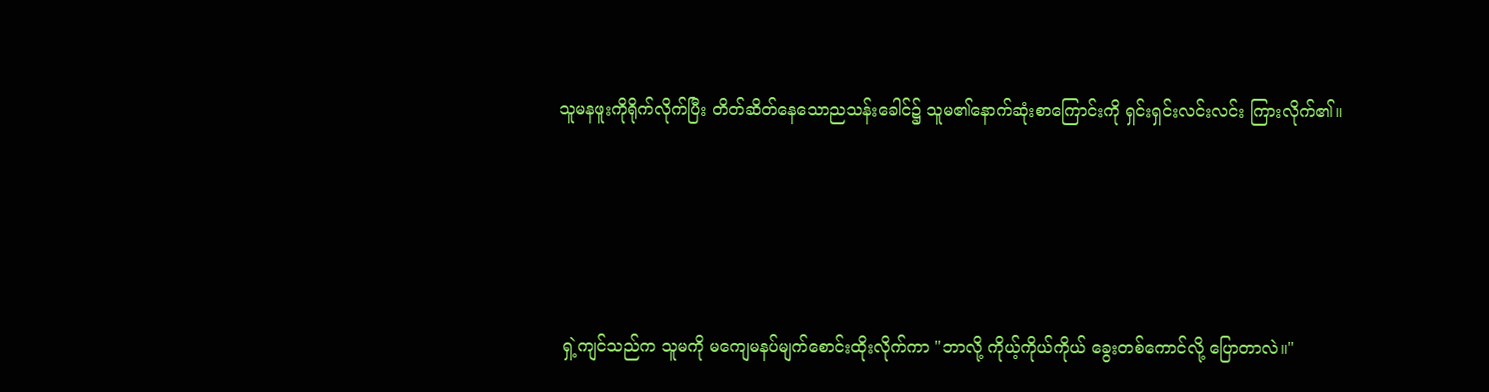သူမနဖူးကိုရိုက်လိုက်ပြီး တိတ်ဆိတ်နေသောညသန်းခေါင်၌ သူမ၏နောက်ဆုံးစာကြောင်းကို ရှင်းရှင်းလင်းလင်း ကြားလိုက်၏။





 ရှဲ့ကျင်သည်က သူမကို မကျေမနပ်မျက်စောင်းထိုးလိုက်ကာ "ဘာလို့ ကိုယ့်ကိုယ်ကိုယ် ခွေးတစ်ကောင်လို့ ပြောတာလဲ။"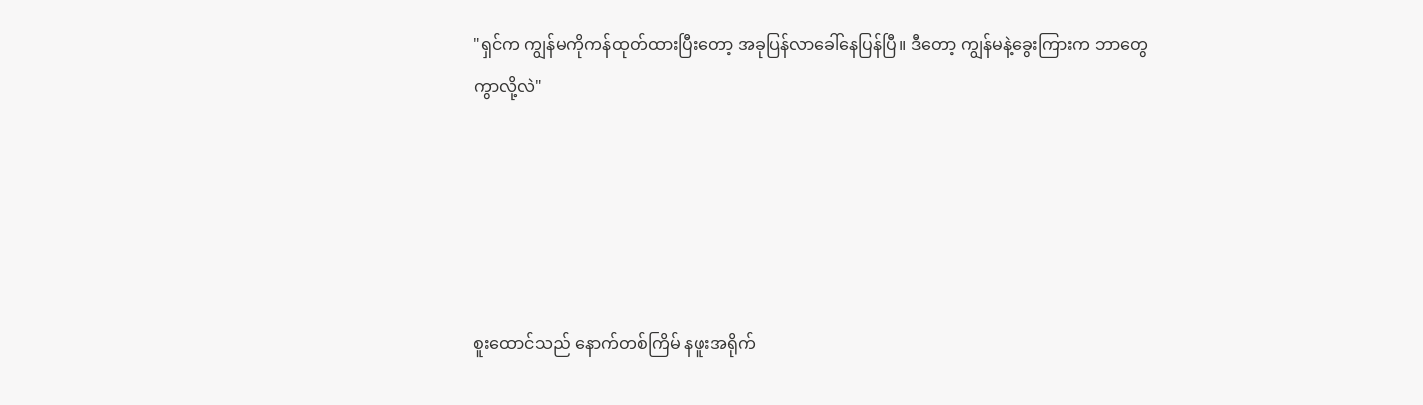"ရှင်က ကျွန်မကိုကန်ထုတ်ထားပြီးတော့ အခုပြန်လာခေါ်နေပြန်ပြီ။ ဒီတော့ ကျွန်မနဲ့ခွေးကြားက ဘာတွေကွာလို့လဲ"





စူးထောင်သည် နောက်တစ်ကြိမ် နဖူးအရိုက်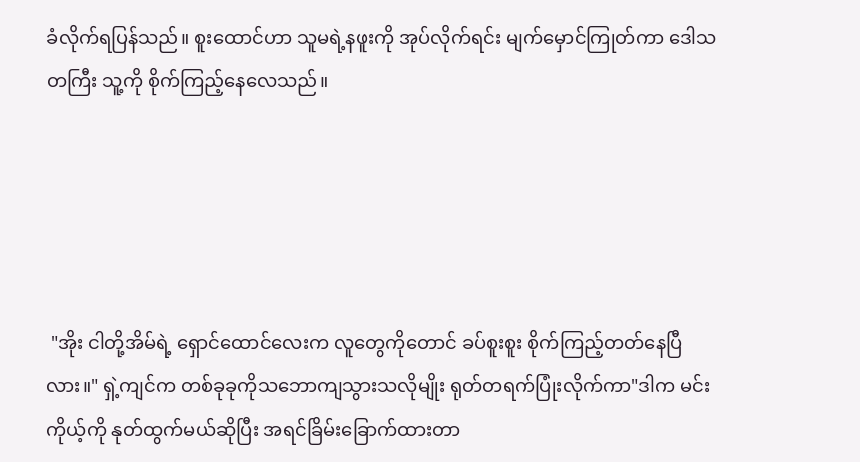ခံလိုက်ရပြန်သည်။ စူး‌ထောင်ဟာ သူမရဲ့နဖူးကို အုပ်လိုက်ရင်း မျက်မှောင်ကြုတ်ကာ ဒေါသတကြီး သူ့ကို စိုက်ကြည့်နေလေသည်။





 "အိုး ငါတို့အိမ်ရဲ့ ရှောင်ထောင်လေးက လူတွေကိုတောင် ခပ်စူးစူး စိုက်ကြည့်တတ်နေပြီလား။" ရှဲ့ကျင်က တစ်ခုခုကိုသဘောကျသွားသလိုမျိုး ရုတ်တရက်ပြုံးလိုက်ကာ"ဒါက မင်းကိုယ့်ကို နုတ်ထွက်မယ်ဆိုပြီး အရင်ခြိမ်းခြောက်ထားတာ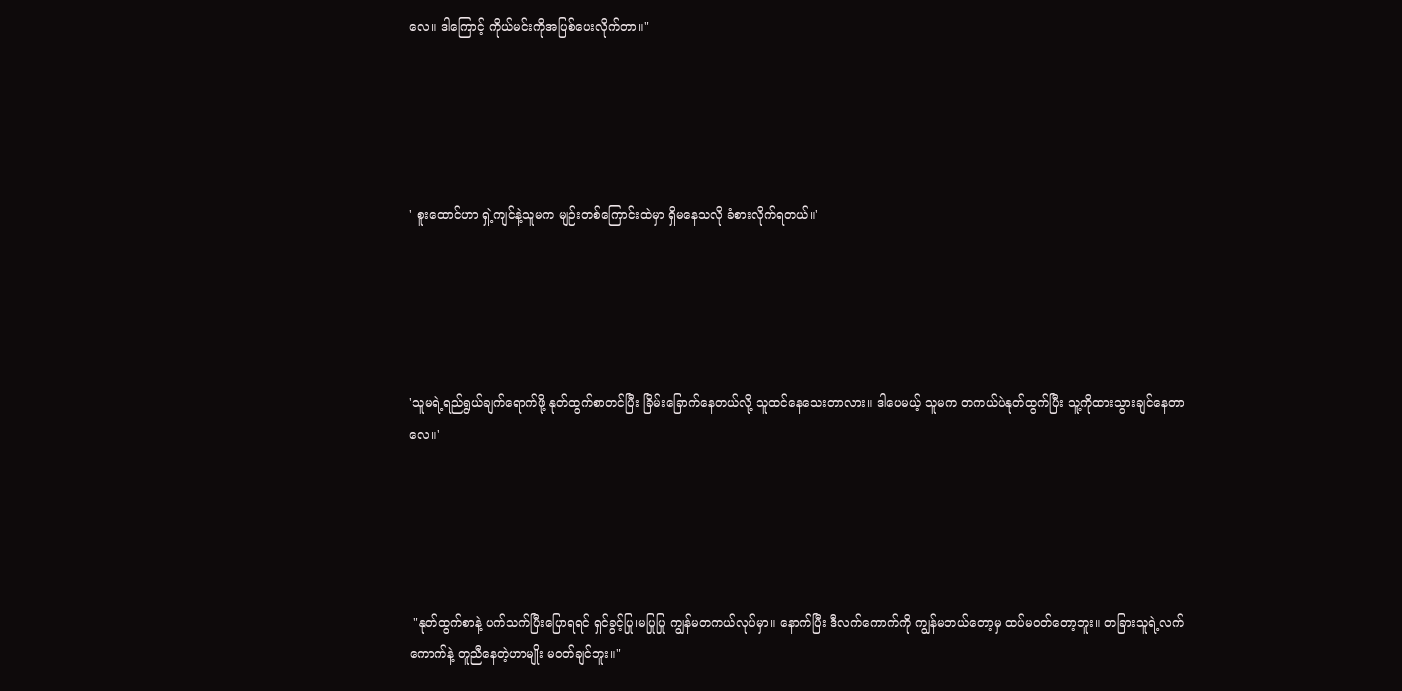လေ။ ဒါကြောင့် ကိုယ်မင်းကိုအပြစ်ပေးလိုက်တာ။"





' စူးထောင်ဟာ ရှဲ့ကျင်နဲ့သူမက မျဉ်းတစ်ကြောင်းထဲမှာ ရှိမနေသလို ခံစားလိုက်ရတယ်။'





'သူမရဲ့ရည်ရွယ်ချက်ရောက်ဖို့ နုတ်ထွက်စာတင်ပြီး ခြိမ်းခြောက်နေတယ်လို့ သူထင်နေသေးတာလား။ ဒါပေမယ့် သူမက တကယ်ပဲနုတ်ထွက်ပြီး သူ့ကိုထားသွားချင်နေတာလေ။'





 "နုတ်ထွက်စာနဲ့‌ ပက်သက်ပြီးပြောရရင် ရှင်ခွင့်ပြု၊မပြုပြု ကျွန်မတကယ်လုပ်မှာ။ နောက်ပြီး ဒီလက်ကောက်ကို ကျွန်မဘယ်တော့မှ ထပ်မဝတ်တော့ဘူး။ တခြားသူရဲ့လက်ကောက်နဲ့ တူညီနေတဲ့ဟာမျိုး မဝတ်ချင်ဘူး။"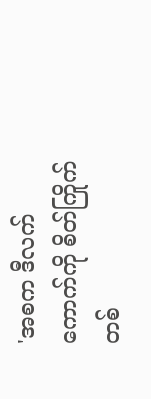'အစက ဒီလက်ကောက်ကို စိတ်ကြိုက်တစ်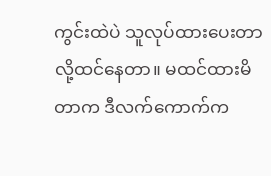ကွင်းထဲပဲ သူလုပ်ထားပေးတာလို့ထင်နေတာ။ မထင်ထားမိတာက ဒီလက်ကောက်က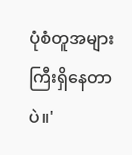ပုံစံတူအများကြီးရှိနေတာပဲ။'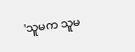'သူမက သူမ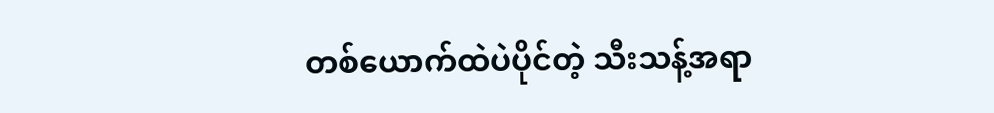တစ်ယောက်ထဲပဲပိုင်တဲ့ သီးသန့်အရာ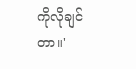ကိုလိုချင်တာ။'